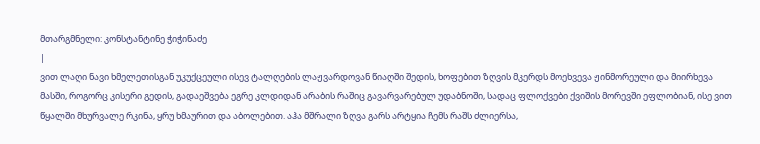მთარგმნელი: კონსტანტინე ჭიჭინაძე
|
ვით ლაღი ნავი ხმელეთისგან უკუქცეული ისევ ტალღების ლაჟვარდოვან წიაღში შედის, ხოფებით ზღვის მკერდს მოეხვევა ჟინმორეული და მიირხევა მასში, როგორც კისერი გედის, გადაეშვება ეგრე კლდიდან არაბის რაშიც გავარვარებულ უდაბნოში, სადაც ფლოქვები ქვიშის მორევში ეფლობიან, ისე ვით წყალში მხურვალე რკინა, ყრუ ხმაურით და აბოლებით. აჰა მშრალი ზღვა გარს არტყია ჩემს რაშს ძლიერსა,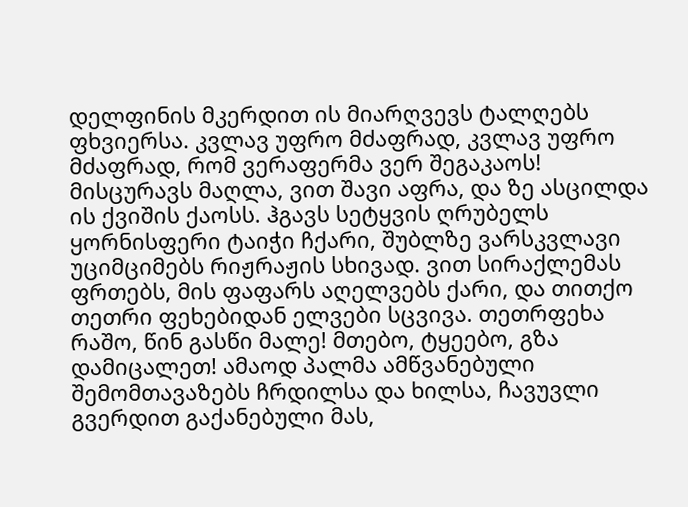დელფინის მკერდით ის მიარღვევს ტალღებს ფხვიერსა. კვლავ უფრო მძაფრად, კვლავ უფრო მძაფრად, რომ ვერაფერმა ვერ შეგაკაოს! მისცურავს მაღლა, ვით შავი აფრა, და ზე ასცილდა ის ქვიშის ქაოსს. ჰგავს სეტყვის ღრუბელს ყორნისფერი ტაიჭი ჩქარი, შუბლზე ვარსკვლავი უციმციმებს რიჟრაჟის სხივად. ვით სირაქლემას ფრთებს, მის ფაფარს აღელვებს ქარი, და თითქო თეთრი ფეხებიდან ელვები სცვივა. თეთრფეხა რაშო, წინ გასწი მალე! მთებო, ტყეებო, გზა დამიცალეთ! ამაოდ პალმა ამწვანებული შემომთავაზებს ჩრდილსა და ხილსა, ჩავუვლი გვერდით გაქანებული მას,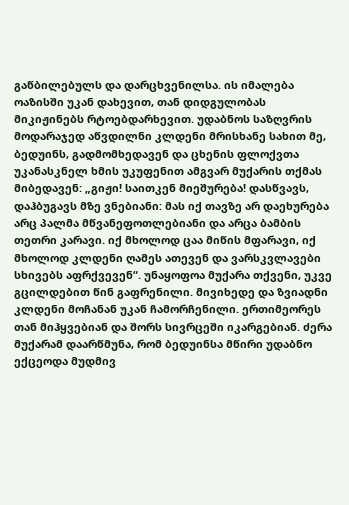გაწბილებულს და დარცხვენილსა. ის იმალება ოაზისში უკან დახევით, თან დიდგულობას მიკიჟინებს რტოებდარხევით. უდაბნოს საზღვრის მოდარაჯედ აწვდილნი კლდენი მრისხანე სახით მე, ბედუინს, გადმომხედავენ და ცხენის ფლოქვთა უკანასკნელ ხმის უკუფენით ამგვარ მუქარის თქმას მიბედავენ: „გიჟი! საითკენ მიეშურება! დასწვავს, დაჰბუგავს მზე ვნებიანი: მას იქ თავზე არ დაეხურება არც პალმა მწვანეფოთლებიანი და არცა ბამბის თეთრი კარავი. იქ მხოლოდ ცაა მიწის მფარავი, იქ მხოლოდ კლდენი ღამეს ათევენ და ვარსკვლავები სხივებს აფრქვევენ“. უნაყოფოა მუქარა თქვენი, უკვე გცილდებით წინ გაფრენილი. მივიხედე და ზვიადნი კლდენი მოჩანან უკან ჩამორჩენილი. ერთიმეორეს თან მიჰყვებიან და შორს სივრცეში იკარგებიან. ძერა მუქარამ დაარწმუნა, რომ ბედუინსა მწირი უდაბნო ექცეოდა მუდმივ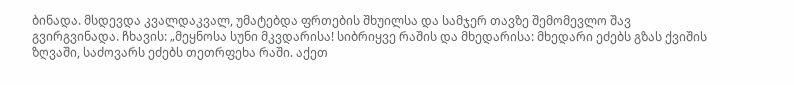ბინადა. მსდევდა კვალდაკვალ, უმატებდა ფრთების შხუილსა და სამჯერ თავზე შემომევლო შავ გვირგვინადა. ჩხავის: „მეყნოსა სუნი მკვდარისა! სიბრიყვე რაშის და მხედარისა: მხედარი ეძებს გზას ქვიშის ზღვაში, საძოვარს ეძებს თეთრფეხა რაში. აქეთ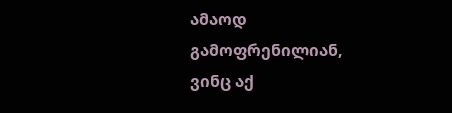ამაოდ გამოფრენილიან, ვინც აქ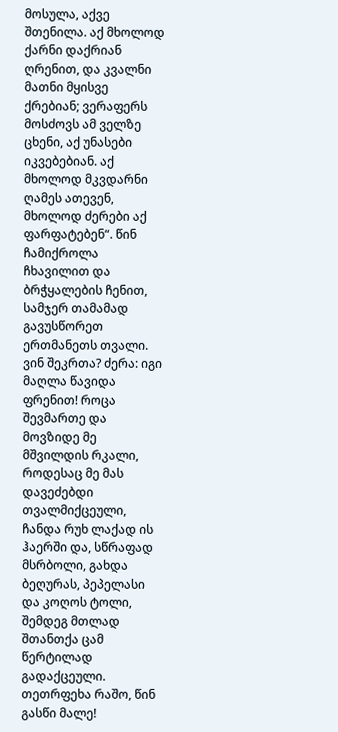მოსულა, აქვე შთენილა. აქ მხოლოდ ქარნი დაქრიან ღრენით, და კვალნი მათნი მყისვე ქრებიან; ვერაფერს მოსძოვს ამ ველზე ცხენი, აქ უნასები იკვებებიან. აქ მხოლოდ მკვდარნი ღამეს ათევენ, მხოლოდ ძერები აქ ფარფატებენ“. წინ ჩამიქროლა ჩხავილით და ბრჭყალების ჩენით, სამჯერ თამამად გავუსწორეთ ერთმანეთს თვალი. ვინ შეკრთა? ძერა: იგი მაღლა წავიდა ფრენით! როცა შევმართე და მოვზიდე მე მშვილდის რკალი, როდესაც მე მას დავეძებდი თვალმიქცეული, ჩანდა რუხ ლაქად ის ჰაერში და, სწრაფად მსრბოლი, გახდა ბეღურას, პეპელასი და კოღოს ტოლი, შემდეგ მთლად შთანთქა ცამ წერტილად გადაქცეული. თეთრფეხა რაშო, წინ გასწი მალე!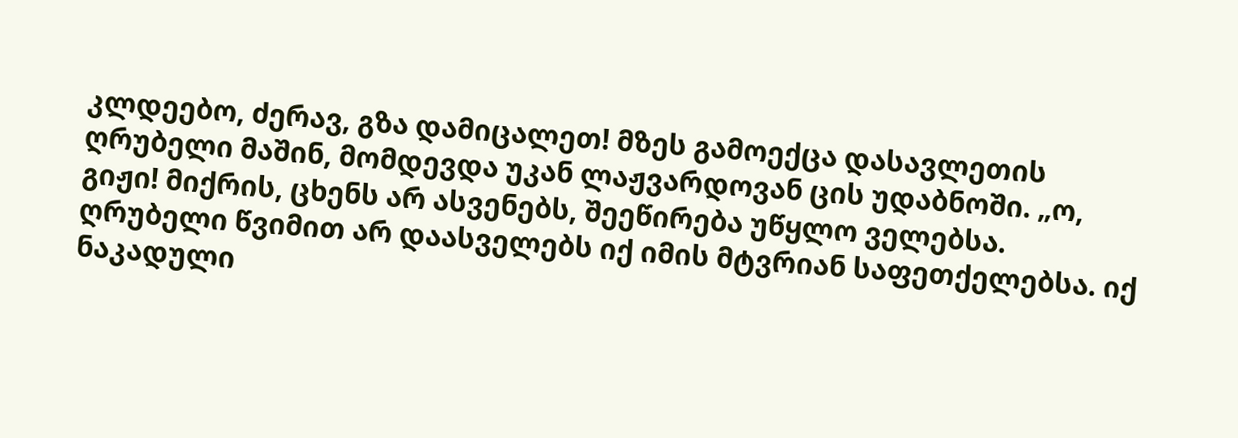კლდეებო, ძერავ, გზა დამიცალეთ! მზეს გამოექცა დასავლეთის ღრუბელი მაშინ, მომდევდა უკან ლაჟვარდოვან ცის უდაბნოში. „ო, გიჟი! მიქრის, ცხენს არ ასვენებს, შეეწირება უწყლო ველებსა. ღრუბელი წვიმით არ დაასველებს იქ იმის მტვრიან საფეთქელებსა. იქ ნაკადული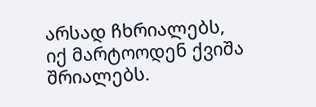არსად ჩხრიალებს, იქ მარტოოდენ ქვიშა შრიალებს.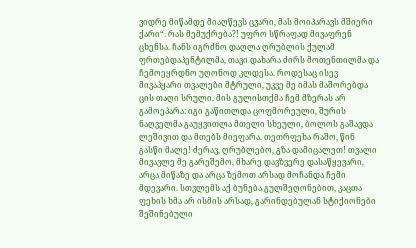ვიდრე მიწამდე მიაღწევს ცვარი, მას მოიპარავს მშიერი ქარი“. რას მემუქრება?! უფრო სწრაფად მივაფრენ ცხენსა. ჩანს იგრძნო დაღლა ღრუბლის ქულამ ფრთებდაპენტილმა, თავი დახარა ძირს მოთენთილმა და ჩემოეყრდნო უღონოდ კლდესა. როდესაც ისევ მივაპყარი თვალები მტრული, უკვე მე იმას მაშორებდა ცის თაღი სრული. მის გულისთქმა ჩემ მზერას არ გამოეპარა: იგი გაწითლდა ცოფმორეული, შურის ნაღველმა გაუყვითლა მთელი სხეული, ბოლოს გაშავდა ლეშივით და მთებს მიეფარა. თეთრფეხა რაშო, წინ გასწი მალე! ძერავ, ღრუბლებო, გზა დამიცალეთ! თვალი მივავლე მე გარეშემო, მხარე დავზვერე დასაწყევარი, არცა მიწაზე და არცა ზემოთ არსად მოჩანდა ჩემი მდევარი. სთვლემს აქ ბუნება გულშეღონებით, კაცთა ფეხის ხმა არ ისმის არსად, გარინდებულან სტიქიონები შეშინებული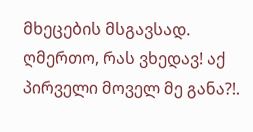მხეცების მსგავსად. ღმერთო, რას ვხედავ! აქ პირველი მოველ მე განა?!.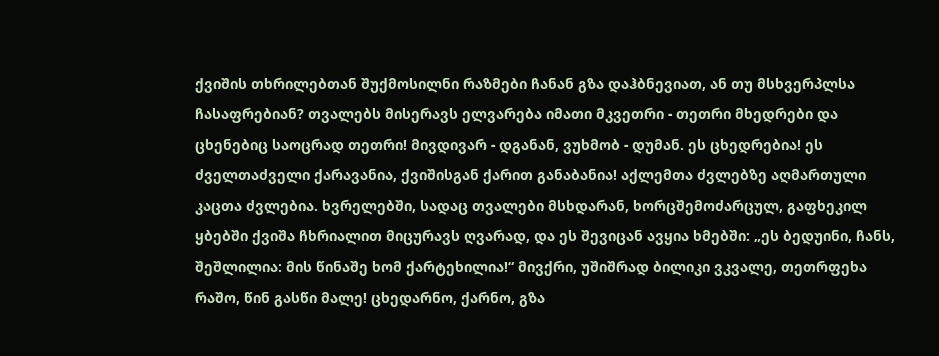ქვიშის თხრილებთან შუქმოსილნი რაზმები ჩანან გზა დაჰბნევიათ, ან თუ მსხვერპლსა ჩასაფრებიან? თვალებს მისერავს ელვარება იმათი მკვეთრი - თეთრი მხედრები და ცხენებიც საოცრად თეთრი! მივდივარ - დგანან, ვუხმობ - დუმან. ეს ცხედრებია! ეს ძველთაძველი ქარავანია, ქვიშისგან ქარით განაბანია! აქლემთა ძვლებზე აღმართული კაცთა ძვლებია. ხვრელებში, სადაც თვალები მსხდარან, ხორცშემოძარცულ, გაფხეკილ ყბებში ქვიშა ჩხრიალით მიცურავს ღვარად, და ეს შევიცან ავყია ხმებში: „ეს ბედუინი, ჩანს, შეშლილია: მის წინაშე ხომ ქარტეხილია!“ მივქრი, უშიშრად ბილიკი ვკვალე, თეთრფეხა რაშო, წინ გასწი მალე! ცხედარნო, ქარნო, გზა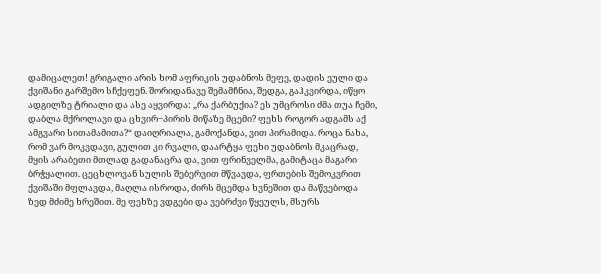დამიცალეთ! გრიგალი არის ხომ აფრიკის უდაბნოს მეფე, დადის ეული და ქვიშანი გარშემო სჩქეფენ. შორიდანავე შემამჩნია, შედგა, გაჰკვირდა, იწყო ადგილზე ტრიალი და ასე აყვირდა: „რა ქარბუქია? ეს უმცროსი ძმა თუა ჩემი, დაბლა მქროლავი და ცხვირ‒პირის მიწაზე მცემი? ფეხს როგორ ადგამს აქ ამგვარი სითამამითა?“ დაიღრიალა, გამოქანდა, ვით პირამიდა. როცა ნახა, რომ ვარ მოკვდავი, გულით კი რვალი, დაარტყა ფეხი უდაბნოს მკაცრად, მყის არაბეთი მთლად გადანაცრა და, ვით ფრინველმა, გამიტაცა მაგარი ბრჭყალით. ცეცხლოვან სულის შებერვით მწვავდა, ფრთების შემოკვრით ქვიშაში მფლავდა, მაღლა ისროდა, ძირს მცემდა ხვნეშით და მაწვებოდა ზედ მძიმე ხრეშით. მე ფეხზე ვდგები და ვებრძვი წყეულს, მსურს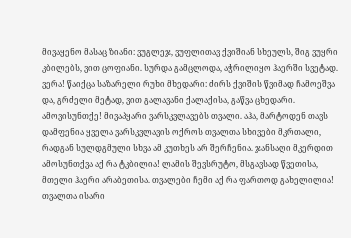მივაყენო მასაც ზიანი: ვუგლეჯ, ვუფლითავ ქვიშიან სხეულს, შიგ ვუყრი კბილებს, ვით ცოფიანი. სურდა გამცლოდა, აჭრილიყო ჰაერში სვეტად. ვერა! წაიქცა საზარელი რუხი მხედარი: ძირს ქვიშის წვიმად ჩამოეშვა და, გრძელი მეტად, ვით გალავანი ქალაქისა, გაწვა ცხედარი. ამოვისუნთქე! მივაპყარი ვარსკვლავებს თვალი. აჰა, მარტოდენ თავს დამფენია ყველა ვარსკვლავის ოქროს თვალთა სხივები მკრთალი, რადგან სულდგმული სხვა ამ კუთხეს არ შერჩენია. ჯანსაღი მკერდით ამოსუნთქვა აქ რა ტკბილია! ლამის შევსრუტო, მსგავსად წვეთისა, მთელი ჰაერი არაბეთისა. თვალები ჩემი აქ რა ფართოდ გახელილია! თვალთა ისარი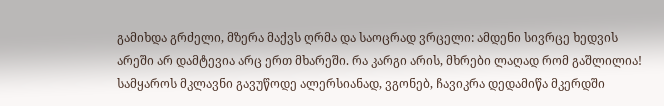გამიხდა გრძელი, მზერა მაქვს ღრმა და საოცრად ვრცელი: ამდენი სივრცე ხედვის არეში არ დამტევია არც ერთ მხარეში. რა კარგი არის, მხრები ლაღად რომ გაშლილია! სამყაროს მკლავნი გავუწოდე ალერსიანად, ვგონებ, ჩავიკრა დედამიწა მკერდში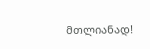მთლიანად!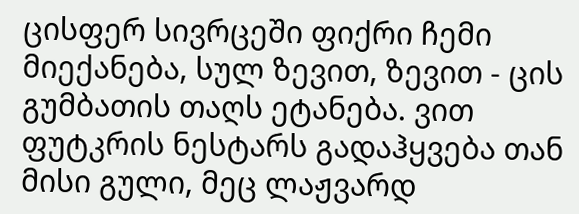ცისფერ სივრცეში ფიქრი ჩემი მიექანება, სულ ზევით, ზევით - ცის გუმბათის თაღს ეტანება. ვით ფუტკრის ნესტარს გადაჰყვება თან მისი გული, მეც ლაჟვარდ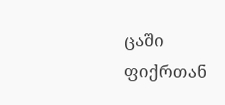ცაში ფიქრთან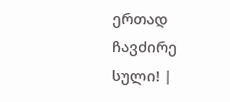ერთად ჩავძირე სული! |